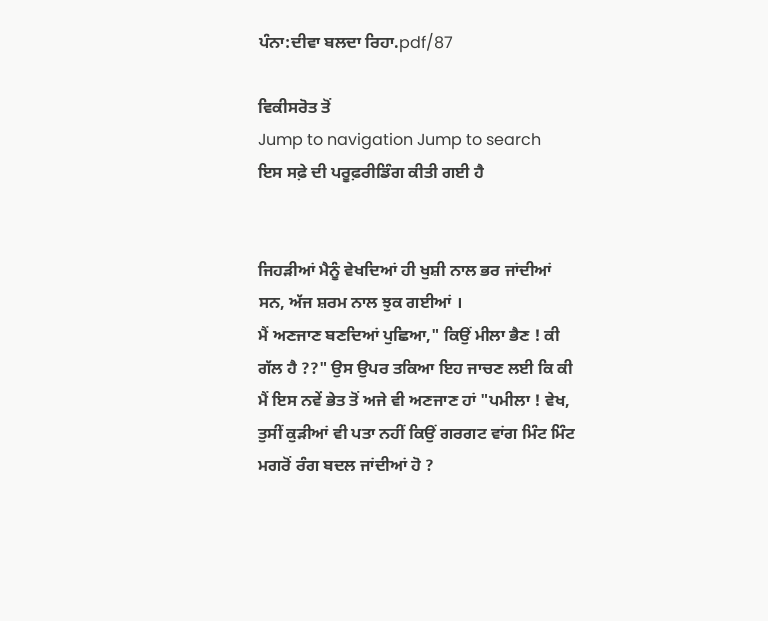ਪੰਨਾ:ਦੀਵਾ ਬਲਦਾ ਰਿਹਾ.pdf/87

ਵਿਕੀਸਰੋਤ ਤੋਂ
Jump to navigation Jump to search
ਇਸ ਸਫ਼ੇ ਦੀ ਪਰੂਫ਼ਰੀਡਿੰਗ ਕੀਤੀ ਗਈ ਹੈ


ਜਿਹੜੀਆਂ ਮੈਨੂੰ ਵੇਖਦਿਆਂ ਹੀ ਖੁਸ਼ੀ ਨਾਲ ਭਰ ਜਾਂਦੀਆਂ ਸਨ, ਅੱਜ ਸ਼ਰਮ ਨਾਲ ਝੁਕ ਗਈਆਂ ।
ਮੈਂ ਅਣਜਾਣ ਬਣਦਿਆਂ ਪੁਛਿਆ," ਕਿਉਂ ਮੀਲਾ ਭੈਣ ! ਕੀ ਗੱਲ ਹੈ ??" ਉਸ ਉਪਰ ਤਕਿਆ ਇਹ ਜਾਚਣ ਲਈ ਕਿ ਕੀ ਮੈਂ ਇਸ ਨਵੇਂ ਭੇਤ ਤੋਂ ਅਜੇ ਵੀ ਅਣਜਾਣ ਹਾਂ "ਪਮੀਲਾ ! ਵੇਖ, ਤੁਸੀਂ ਕੁੜੀਆਂ ਵੀ ਪਤਾ ਨਹੀਂ ਕਿਉਂ ਗਰਗਟ ਵਾਂਗ ਮਿੰਟ ਮਿੰਟ ਮਗਰੋਂ ਰੰਗ ਬਦਲ ਜਾਂਦੀਆਂ ਹੋ ?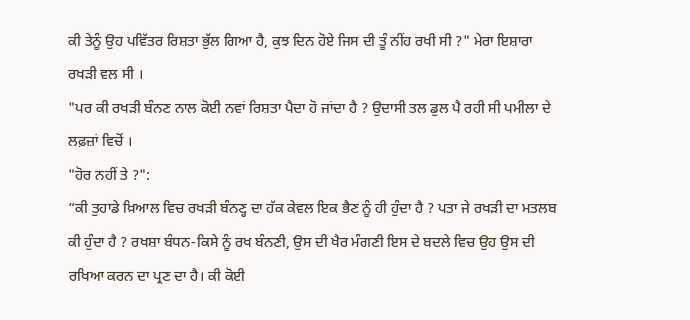ਕੀ ਤੇਨੂੰ ਉਹ ਪਵਿੱਤਰ ਰਿਸ਼ਤਾ ਭੁੱਲ ਗਿਆ ਹੈ, ਕੁਝ ਦਿਨ ਹੋਏ ਜਿਸ ਦੀ ਤੂੰ ਨੀਂਹ ਰਖੀ ਸੀ ?" ਮੇਰਾ ਇਸ਼ਾਰਾ ਰਖੜੀ ਵਲ ਸੀ ।
"ਪਰ ਕੀ ਰਖੜੀ ਬੰਨਣ ਨਾਲ ਕੋਈ ਨਵਾਂ ਰਿਸ਼ਤਾ ਪੈਦਾ ਹੋ ਜਾਂਦਾ ਹੈ ? ਉਦਾਸੀ ਤਲ ਡੁਲ ਪੈ ਰਹੀ ਸੀ ਪਮੀਲਾ ਦੇ ਲਫ਼ਜ਼ਾਂ ਵਿਚੋਂ ।
"ਹੋਰ ਨਹੀਂ ਤੇ ?":
“ਕੀ ਤੁਹਾਡੇ ਖ਼ਿਆਲ ਵਿਚ ਰਖੜੀ ਬੰਨਣ੍ਹ ਦਾ ਹੱਕ ਕੇਵਲ ਇਕ ਭੈਣ ਨੂੰ ਹੀ ਹੁੰਦਾ ਹੈ ? ਪਤਾ ਜੇ ਰਖੜੀ ਦਾ ਮਤਲਬ ਕੀ ਹੁੰਦਾ ਹੈ ? ਰਖਸ਼ਾ ਬੰਧਨ-ਕਿਸੇ ਨੂੰ ਰਖ ਬੰਨਣੀ, ਉਸ ਦੀ ਖੈਰ ਮੰਗਣੀ ਇਸ ਦੇ ਬਦਲੇ ਵਿਚ ਉਹ ਉਸ ਦੀ ਰਖਿਆ ਕਰਨ ਦਾ ਪ੍ਰਣ ਦਾ ਹੈ। ਕੀ ਕੋਈ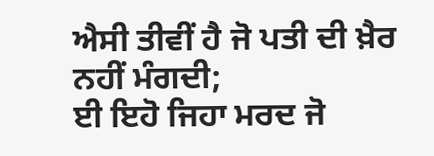ਐਸੀ ਤੀਵੀਂ ਹੈ ਜੋ ਪਤੀ ਦੀ ਖ਼ੈਰ ਨਹੀਂ ਮੰਗਦੀ;
ਈ ਇਹੋ ਜਿਹਾ ਮਰਦ ਜੋ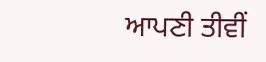ਆਪਣੀ ਤੀਵੀਂ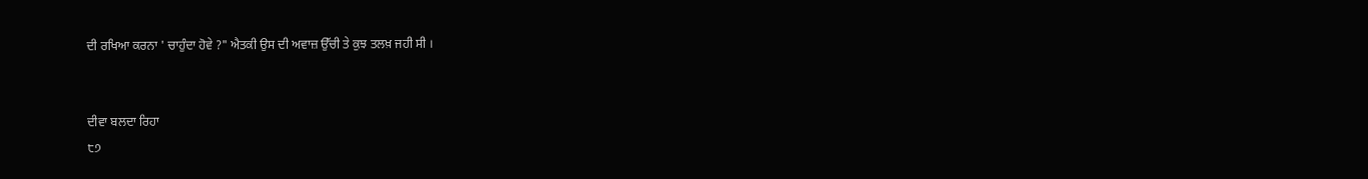ਦੀ ਰਖਿਆ ਕਰਨਾ ' ਚਾਹੁੰਦਾ ਹੋਵੇ ?" ਐਤਕੀ ਉਸ ਦੀ ਅਵਾਜ਼ ਉੱਚੀ ਤੇ ਕੁਝ ਤਲਖ਼ ਜਹੀ ਸੀ ।


ਦੀਵਾ ਬਲਦਾ ਰਿਹਾ
੮੭